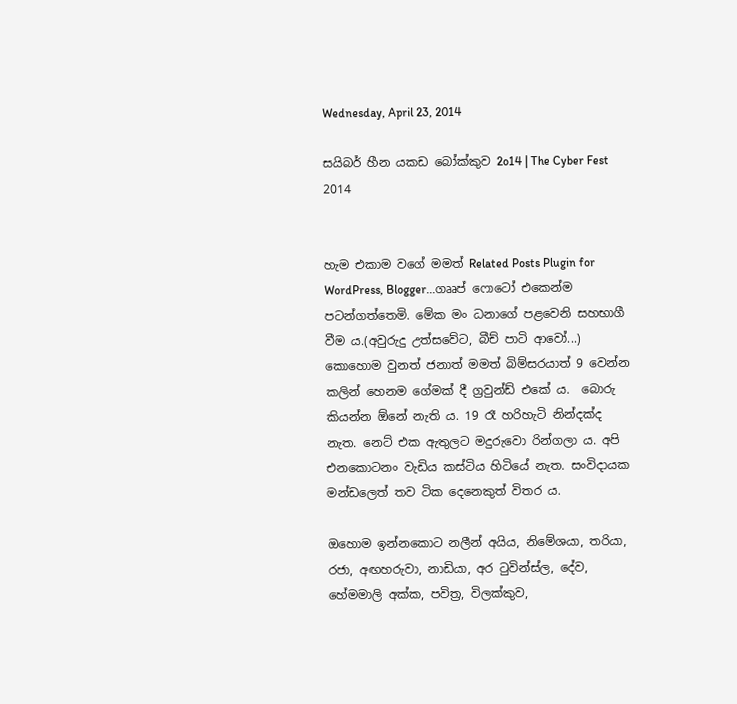Wednesday, April 23, 2014

සයිබර් හීන යකඩ බෝක්කුව 2o14 | The Cyber Fest 2014


හැම එකාම වගේ මමත් Related Posts Plugin for WordPress, Blogger...ගෲප් ෆොටෝ එකෙන්ම පටන්ගත්තෙමි. මේක මං ධනාගේ පළවෙනි සහභාගී වීම ය.(අවුරුදු උත්සවේට, බීච් පාටි ආවෝ...)  කොහොම වුනත් ජනාත් මමත් බිම්සරයාත් 9 වෙන්න කලින් හෙනම ගේමක් දී ග්‍රවුන්ඩ් එකේ ය.  බොරු කියන්න ඕනේ නැති ය. 19 රෑ හරිහැටි නින්දක්ද නැත. නෙට් එක ඇතුලට මදුරුවො රින්ගලා ය. අපි එනකොටනං වැඩිය කස්ටිය හිටියේ නැත. සංවිදායක මන්ඩලෙත් තව ටික දෙනෙකුත් විතර ය.

ඔහොම ඉන්නකොට නලීන් අයිය, නිමේශයා, තරියා, රජා, අඟහරුවා, නාඩියා, අර ටුවින්ස්ල, දේව, හේමමාලි අක්ක, පවිත්‍ර, විලක්කුව,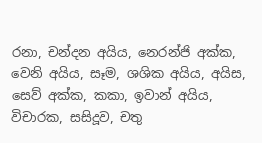රනා, චන්දන අයිය, නෙරන්ජි අක්ක, වෙනි අයිය, සෑම, ශශික අයිය, අයිස,  සෙව් අක්ක, කකා, ඉවාන් අයිය, විචාරක, සසිදූව, චතු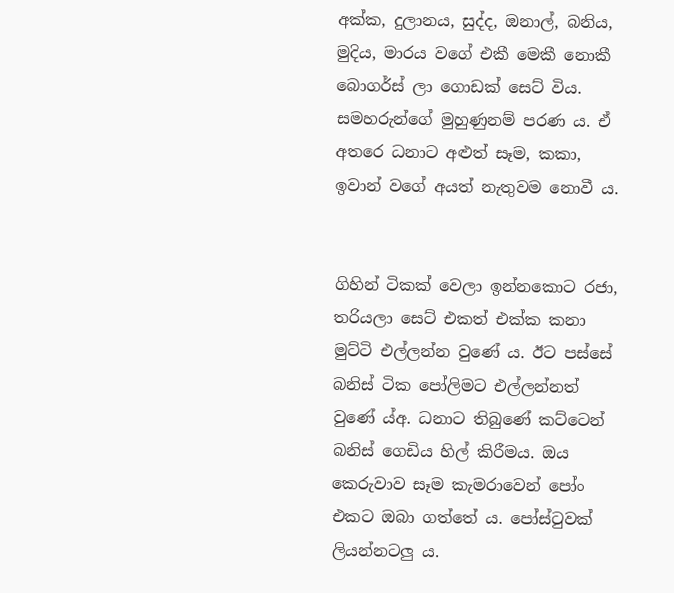අක්ක, දුලානය, සුද්ද, ඔනාල්, බනිය, මුදිය, මාරය වගේ එකී මෙකී නොකී  බොගර්ස් ලා ගොඩක් සෙට් විය. සමහරුන්ගේ මුහුණුනම් පරණ ය. ඒ අතරෙ ධනාට අළුත් සෑම, කකා, ඉවාන් වගේ අයත් නැතුවම නොවී ය.


ගිහින් ටිකක් වෙලා ඉන්නකොට රජා, තරියලා සෙට් එකත් එක්ක කනා මුට්ටි එල්ලන්න වුණේ ය. ඊට පස්සේ බනිස් ටික පෝලිමට එල්ලන්නත්  වුණේ ය්අ. ධනාට තිබුණේ කට්ටෙන් බනිස් ගෙඩිය හිල් කිරීමය. ඔය කෙරුවාව සෑම කැමරාවෙන් පෝං එකට ඔබා ගත්තේ ය. පෝස්ටුවක් ලියන්නටලු ය.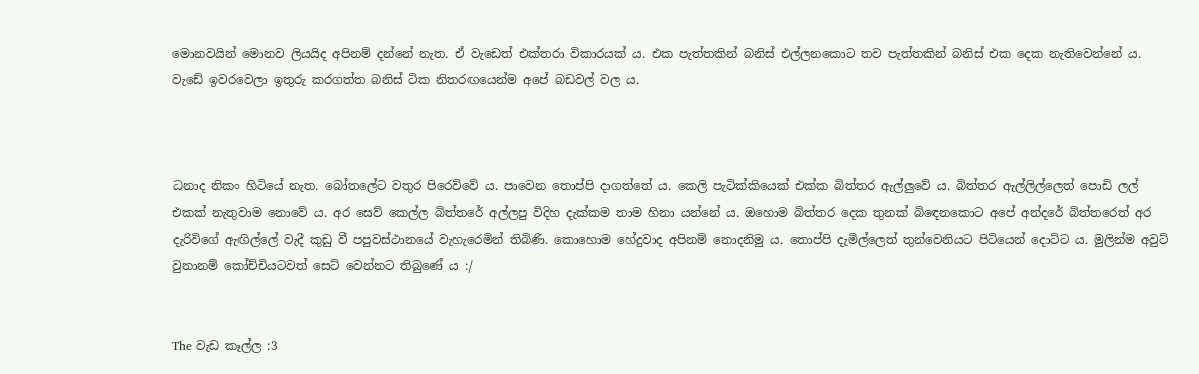මොනවයින් මොනව ලියයිද අපිනම් දන්නේ නැත. ඒ වැඩෙත් එක්තරා විකාරයක් ය. එක පැත්තකින් බනිස් එල්ලනකොට තව පැත්තකින් බනිස් එක දෙක නැතිවෙන්නේ ය. වැඩේ ඉවරවෙලා ඉතුරු කරගත්ත බනිස් ටික නිතරඟයෙන්ම අපේ බඩවල් වල ය.



ධනාද නිකං හිටියේ නැත. බෝතලේට වතුර පිරෙව්වේ ය. පාවෙන තොප්පි දාගත්තේ ය. කෙලි පැටික්කියෙක් එක්ක බිත්තර ඇල්ලුවේ ය. බිත්තර ඇල්ලිල්ලෙත් පොඩි ලල් එකක් නැතුවාම නොවේ ය. අර සෙව් කෙල්ල බිත්තරේ අල්ලපු විදිහ දැක්කම තාම හිනා යන්නේ ය. ඔහොම බිත්තර දෙක තුනක් බිඳෙනකොට අපේ අන්දරේ බිත්තරෙත් අර දැරිවිගේ ඇඟිල්ලේ වැදී කුඩු වී පපුවස්ථානයේ වැහැරෙමින් තිබිණි. කොහොම හේදුවාද අපිනම් නොදනිමු ය. තොප්පි දැමිල්ලෙත් තුන්වෙනියට පිටියෙන් දොට්ට ය. මුලින්ම අවුට් වුනානම් කෝච්චියටවත් සෙට් වෙන්නට තිබුණේ ය :/


The වැඩ කෑල්ල :3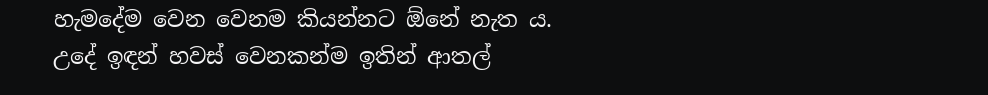හැමදේම වෙන වෙනම කියන්නට ඕනේ නැත ය. උදේ ඉඳන් හවස් වෙනකන්ම ඉතින් ආතල්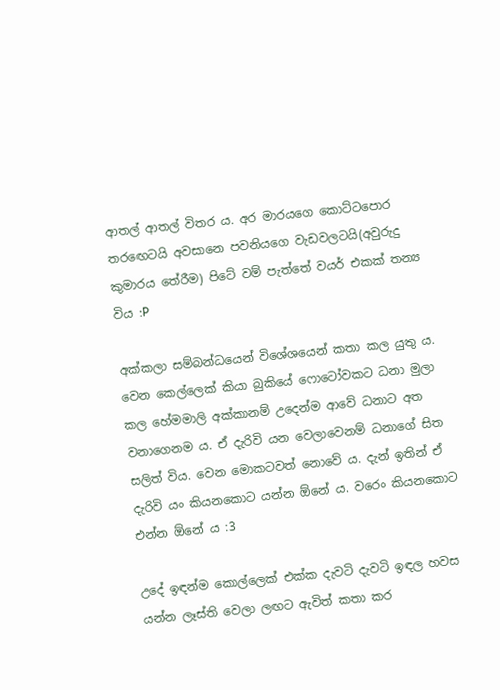ආතල් ආතල් විතර ය. අර මාරයගෙ කොට්ටපොර තරඟෙටයි අවසානෙ පවනියගෙ වැඩවලටයි(අවුරුදු කුමාරය තේරීම) පිටේ වම් පැත්තේ වයර් එකක් තන්‍ය විය :P

අක්කලා සම්බන්ධයෙන් විශේශයෙන් කතා කල යුතු ය. වෙන කෙල්ලෙක් කියා බුකියේ ෆොටෝවකට ධනා මුලා කල හේමමාලි අක්කානම් උදෙන්ම ආවේ ධනාට අත වනාගෙනම ය. ඒ දැරිවි යන වෙලාවෙනම් ධනාගේ සිත සලිත් විය. වෙන මොකටවත් නොවේ ය. දැන් ඉතින් ඒ දැරිවි යං කියනකොට යන්න ඕනේ ය. වරෙං කියනකොට එන්න ඕනේ ය :3

උදේ ඉඳන්ම කොල්ලෙක් එක්ක දැවටි දැවටි ඉඳල හවස යන්න ලෑස්ති වෙලා ලඟට ඇවිත් කතා කර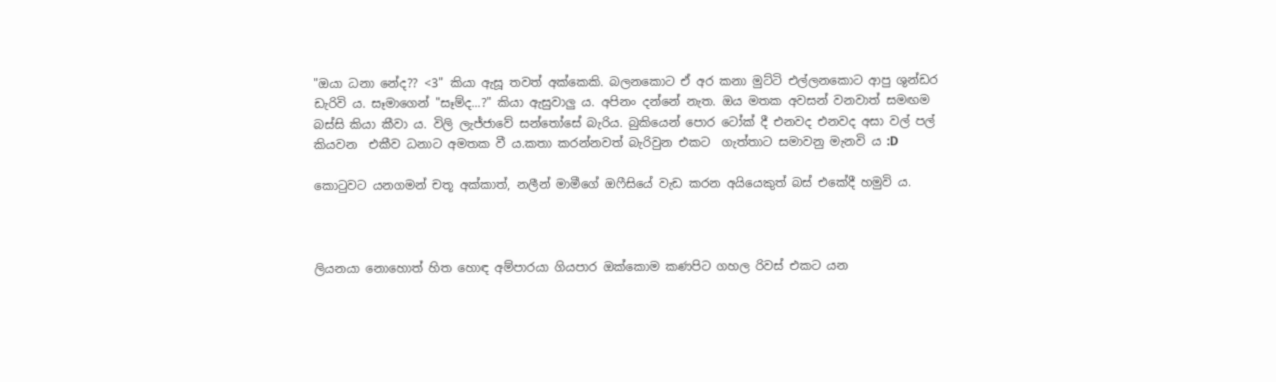"ඔයා ධනා නේද?? <3" කියා ඇසූ තවත් අක්කෙකි. බලනකොට ඒ අර කනා මුට්ටි එල්ලනකොට ආපු ශුන්ඩර ඩැරිවි ය. සෑමාගෙන් "සෑම්ද...?" කියා ඇසුවාලු ය. අපිනං දන්නේ නැත. ඔය මතක අවසන් වනවාත් සමඟම බස්සි කියා කීවා ය. විලි ලැජ්ජාවේ සන්තෝසේ බැරිය. බුකියෙන් පොර ටෝක් දී එනවද එනවද අසා වල් පල් කියවන  එකීව ධනාට අමතක වී ය.කතා කරන්නවත් බැරිවුන එකට  ගැත්තාට සමාවනු මැනවි ය :D

කොටුවට යනගමන් චතූ අක්කාත්, නලීන් මාමීගේ ඔෆීසියේ වැඩ කරන අයියෙකුත් බස් එකේදී හමුවි ය.



ලියනයා නොහොත් හිත හොඳ අම්පාරයා ගියපාර ඔක්කොම කණපිට ගහල රිවස් එකට යන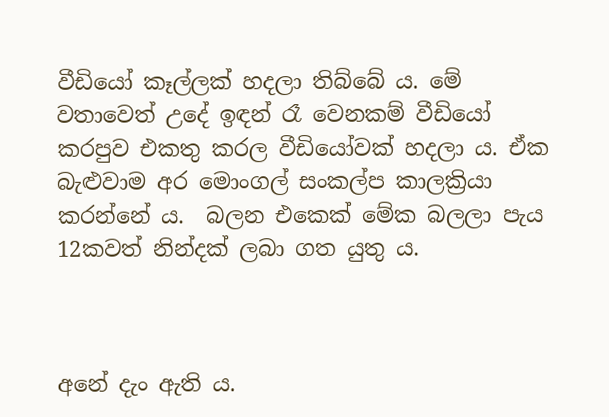වීඩියෝ කෑල්ලක් හදලා තිබ්බේ ය. මේ වතාවෙත් උදේ ඉඳන් රෑ වෙනකම් වීඩියෝ කරපුව එකතු කරල වීඩියෝවක් හදලා ය. ඒක බැළුවාම අර මොංගල් සංකල්ප කාලක්‍රියා කරන්නේ ය.  බලන එකෙක් මේක බලලා පැය 12කවත් නින්දක් ලබා ගත යුතු ය.



අනේ දැං ඇති ය.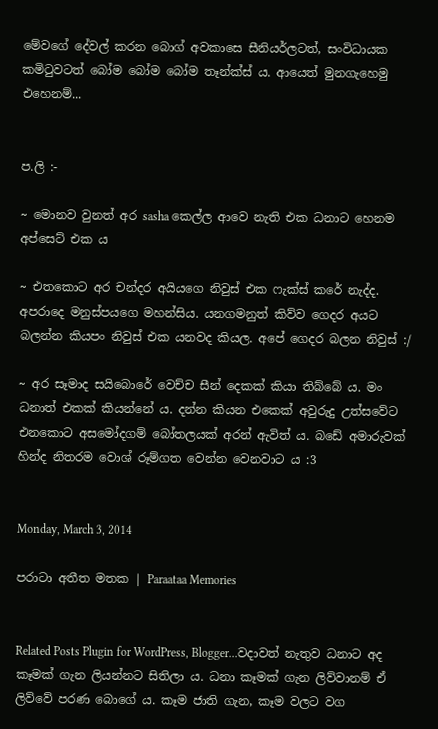මේවගේ දේවල් කරන බොග් අවකාසෙ සීනියර්ලටත්, සංවිධායක කමිටුවටත් බෝම බෝම බෝම තෑන්ක්ස් ‍ය. ආයෙත් මුනගැහෙමු එහෙනම්...


ප.ලි :-

~ මොනව වුනත් අර sasha කෙල්ල ආවෙ නැති එක ධනාට හෙනම අප්සෙට් එක ය

~ එතකොට අර චන්දර අයියගෙ නිවුස් එක ෆැක්ස් කරේ නැද්ද. අපරාදෙ මනුස්පයගෙ මහන්සිය. යනගමනුත් කිව්ව ගෙදර අයට බලන්න කියපං නිවුස් එක යනවද කියල. අපේ ගෙදර බලන නිවුස් :/

~ අර සෑමාද සයිබොරේ වෙච්ච සීන් දෙකක් කියා තිබ්බේ ය. මං ධනාත් එකක් කියන්නේ ය. දන්න කියන එකෙක් අවුරුදු උත්සවේට එනකොට අසමෝදගම් බෝතලයක් අරන් ඇවිත් ය. බඩේ අමාරුවක් හින්ද නිතරම වොශ් රූම්ගත වෙන්න වෙනවාට ය :3


Monday, March 3, 2014

පරාටා අතීත මතක | Paraataa Memories


Related Posts Plugin for WordPress, Blogger...වදාවත් නැතුව ධනාට අද කෑමක් ගැන ලියන්නට සිතිලා ය. ධනා කෑමක් ගැන ලිව්වානම් ඒ ලිව්වේ පරණ බොගේ ය. කෑම ජාති ගැන, කෑම වලට වග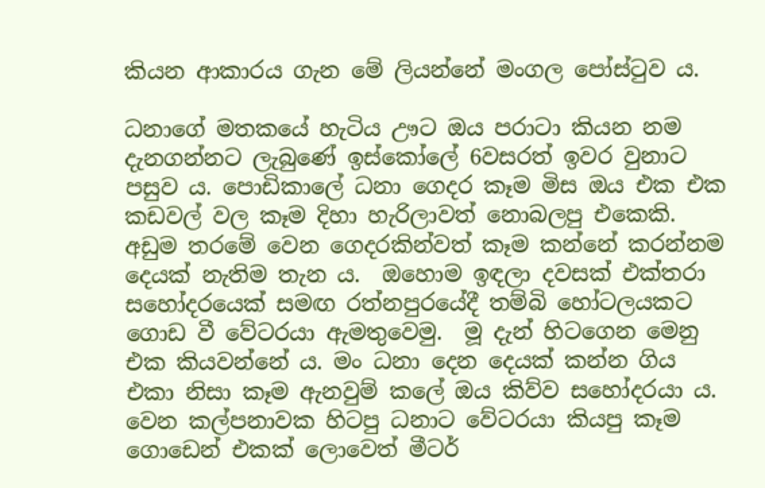කියන ආකාරය ගැන මේ ලියන්නේ මංගල පෝස්ටුව ය.

ධනාගේ මතකයේ හැටිය ඌට ඔය පරාටා කියන නම දැනගන්නට ලැබුණේ ඉස්කෝලේ 6වසරත් ඉවර වුනාට පසුව ය. පොඩිකාලේ ධනා ගෙදර කෑම මිස ඔය එක එක කඩවල් වල කෑම දිහා හැරිලාවත් නොබලපු එකෙකි. අඩුම තරමේ වෙන ගෙදරකින්වත් කෑම කන්නේ කරන්නම දෙයක් නැතිම තැන ය.  ඔහොම ඉඳලා දවසක් එක්තරා සහෝදරයෙක් සමඟ රත්නපුරයේදී තම්බි හෝටලයකට ගොඩ වී වේටරයා ඇමතුවෙමු.  මූ දැන් හිටගෙන මෙනු  එක කියවන්නේ ය. මං ධනා දෙන දෙයක් කන්න ගිය එකා නිසා කෑම ඇනවුම් කලේ ඔය කිව්ව සහෝදරයා ය. වෙන කල්පනාවක හිටපු ධනාට වේටරයා කියපු කෑම ගොඩෙන් එකක් ලොවෙත් මීටර්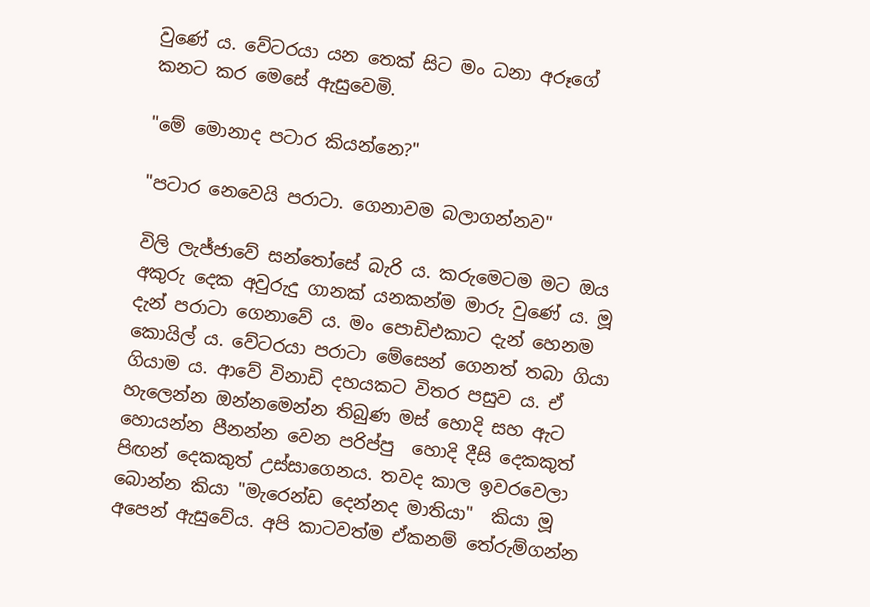වුණේ ය. වේටරයා යන තෙක් සිට මං ධනා අරූගේ කනට කර මෙසේ ඇසුවෙමි.

"මේ මොනාද පටාර කියන්නෙ?"

"පටාර නෙවෙයි පරාටා. ගෙනාවම බලාගන්නව"

විලි ලැජ්ජාවේ සන්තෝසේ බැරි ය. කරුමෙටම මට ඔය අකුරු දෙක අවුරුදු ගානක් යනකන්ම මාරු වුණේ ය. මූ දැන් පරාටා ගෙනාවේ ය. මං පොඩිඑකාට දැන් හෙනම කොයිල් ය. වේටරයා පරාටා මේසෙන් ගෙනත් තබා ගියා ගියාම ය. ආවේ විනාඩි දහයකට විතර පසුව ය. ඒ හැලෙන්න ඔන්නමෙන්න තිබුණ මස් හොදි සහ ඇට හොයන්න පීනන්න වෙන පරිප්පු  හොදි දීසි දෙකකුත් පිඟන් දෙකකුත් උස්සාගෙනය. තවද කාල ඉවරවෙලා බොන්න කියා "මැරෙන්ඩ දෙන්නද මාතියා"  කියා මූ අපෙන් ඇසුවේය. අපි කාටවත්ම ඒකනම් තේරුම්ගන්න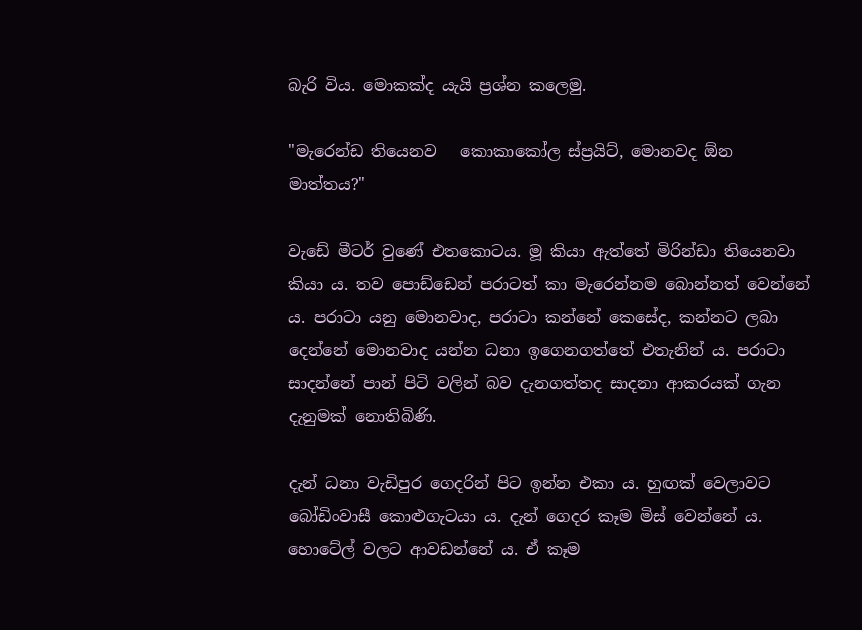බැරි විය. මොකක්ද යැයි ප්‍රශ්න කලෙමු.

"මැරෙන්ඩ තියෙනව   කොකාකෝල ස්ප්‍රයිට්, මොනවද ඕන මාත්තය?"

වැඩේ මීටර් වුණේ එතකොටය. මූ කියා ඇත්තේ මිරින්ඩා තියෙනවා කියා ය. තව පොඩ්ඩෙන් පරාටත් කා මැරෙන්නම බොන්නත් වෙන්නේ ය. පරාටා යනු මොනවාද, පරාටා කන්නේ කෙසේද, කන්නට ලබා දෙන්නේ මොනවාද යන්න ධනා ඉගෙනගත්තේ එතැනින් ය. පරාටා සාදන්නේ පාන් පිටි වලින් බව දැනගත්තද සාදනා ආකරයක් ගැන දැනුමක් නොතිබිණි.

දැන් ධනා වැඩිපුර ගෙදරින් පිට ඉන්න එකා ය. හුඟක් වෙලාවට බෝඩිංවාසී කොළුගැටයා ය. දැන් ගෙදර කෑම මිස් වෙන්නේ ය. හොටේල් වලට ආවඩන්නේ ය. ඒ කෑම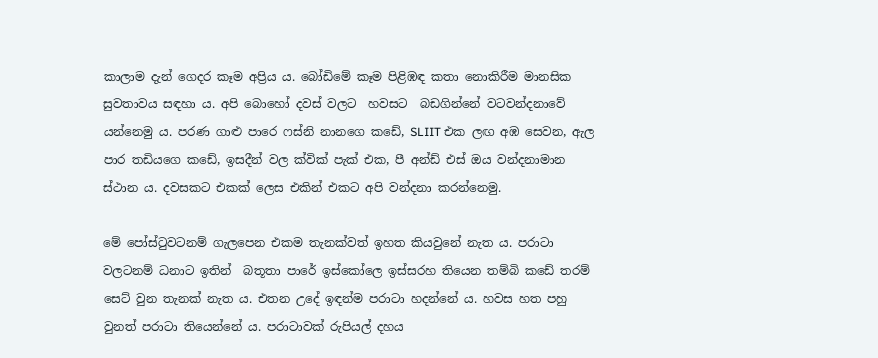කාලාම දැන් ගෙදර කෑම අප්‍රිය ය. බෝඩිමේ කෑම පිළිඹඳ කතා නොකිරීම මානසික සුවතාවය සඳහා ය. අපි බොහෝ දවස් වලට  හවසට  බඩගින්නේ වටවන්දනාවේ යන්නෙමු ය. පරණ ගාළු පාරෙ ෆස්නි නානගෙ කඩේ, SLIIT එක ලඟ අඹ සෙවන, ඇල පාර තඩියගෙ කඩේ, ඉසදීන් වල ක්වික් පැක් එක, පී අන්ඩ් එස් ඔය වන්දනාමාන ස්ථාන ය. දවසකට එකක් ලෙස එකින් එකට අපි වන්දනා කරන්නෙමු.

මේ පෝස්ටුවටනම් ගැලපෙන එකම තැනක්වත් ඉහත කියවුනේ නැත ය. පරාටා වලටනම් ධනාට ඉතින්  බතූතා පාරේ ඉස්කෝලෙ ඉස්සරහ තියෙන තම්බි කඩේ තරම් සෙට් වුන තැනක් නැත ය. එතන උදේ ඉඳන්ම පරාටා හදන්නේ ය. හවස හත පහු වුනත් පරාටා තියෙන්නේ ය. පරාටාවක් රුපියල් දහය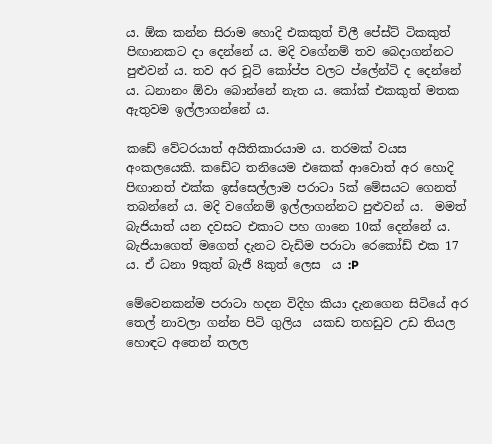ය. ඕක කන්න සිරාම හොදි එකකුත් චිලී පේස්ට් ටිකකුත් පිඟානකට දා දෙන්නේ ය. මදි වගේනම් තව බෙදාගන්නට පුළුවන් ය. තව අර චූටි කෝප්ප වලට ප්ලේන්ටි ද දෙන්නේ ය. ධනානං ඕවා බොන්නේ නැත ය. කෝක් එකකුත් මතක ඇතුවම ඉල්ලාගන්නේ ය.

කඩේ වේටරයාත් අයිතිකාරයාම ය. තරමක් වයස අංකලයෙකි. කඩේට තනියෙම එකෙක් ආවොත් අර හොදි පිඟානත් එක්ක ඉස්සෙල්ලාම පරාටා 5ක් මේසයට ගෙනත් තබන්නේ ය. මදි වගේනම් ඉල්ලාගන්නට පුළුවන් ය.  මමත් බැජියාත් යන දවසට එකාට පහ ගානෙ 10ක් දෙන්නේ ය. බැජියාගෙත් මගෙත් දැනට වැඩිම පරාටා රෙකෝඩ් එක 17 ය. ඒ ධනා 9කුත් බැජී 8කුත් ලෙස  ය :P

මේවෙනකන්ම පරාටා හදන විදිහ කියා දැනගෙන සිටියේ අර තෙල් නාවලා ගන්න පිටි ගුලිය  යකඩ තහඩුව උඩ තියල හොඳට අතෙන් තලල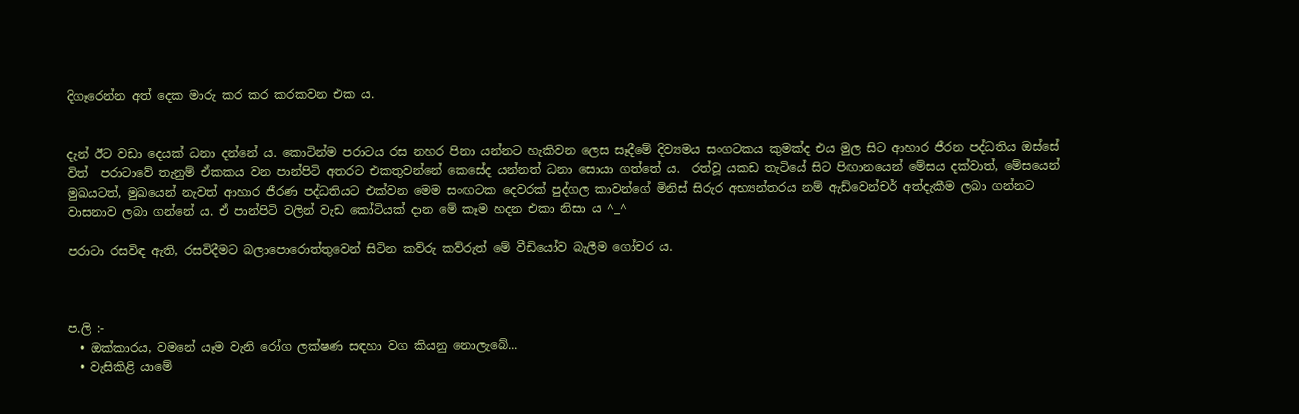දිගෑරෙන්න අත් දෙක මාරු කර කර කරකවන එක ය.


දැන් ඊට වඩා දෙයක් ධනා දන්නේ ය. කොටින්ම පරාටය රස නහර පිනා යන්නට හැකිවන ලෙස සෑදීමේ දිව්‍යමය සංගටකය කුමක්ද එය මුල සිට ආහාර ජීරන පද්ධතිය ඔස්සේ විත්  පරාටාවේ තැනුම් ඒකකය වන පාන්පිටි අතරට එකතුවන්නේ කෙසේද යන්නත් ධනා සොයා ගත්තේ ය.  රත්වූ යකඩ තැටියේ සිට පිඟානයෙන් මේසය දක්වාත්, මේසයෙන් මුඛයටත්, මුඛයෙන් නැවත් ආහාර ජීරණ පද්ධතියට එක්වන මෙම සංඟටක දෙවරක් පුද්ගල කාවන්ගේ මිනිස් සිරුර අභ්‍යන්තරය නම් ඇඩ්වෙන්චර් අත්දැකීම ලබා ගන්නට වාසනාව ලබා ගන්නේ ය. ඒ පාන්පිටි වලින් වැඩ කෝටියක් දාන මේ කෑම හදන එකා නිසා ය ^_^

පරාටා රසවිඳ ඇති, රසවිදීමට බලාපොරොත්තුවෙන් සිටින කව්රු කව්රුත් මේ වීඩියෝව බැලීම ගෝචර ය.



ප.ලි :-
  • ඔක්කාරය, වමනේ යෑම වැනි රෝග ලක්ෂණ සඳහා වග කියනු නොලැබේ...
  • වැසිකිළි යාමේ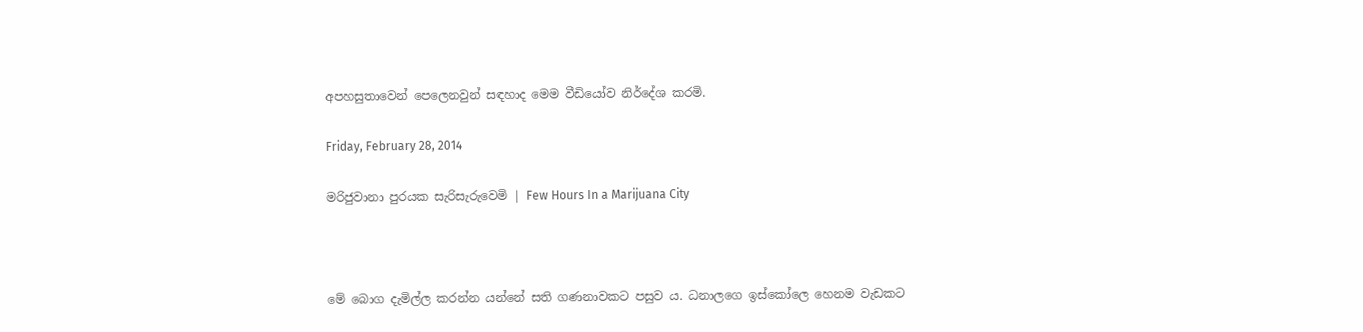අපහසුතාවෙන් පෙලෙනවුන් සඳහාද මෙම වීඩියෝව නිර්දේශ කරමි.

Friday, February 28, 2014

මරිජුවානා පුරයක සැරිසැරුවෙමි | Few Hours In a Marijuana City



මේ බොග දැමිල්ල කරන්න යන්නේ සති ගණනාවකට පසුව ය. ධනාලගෙ ඉස්කෝලෙ හෙනම වැඩකට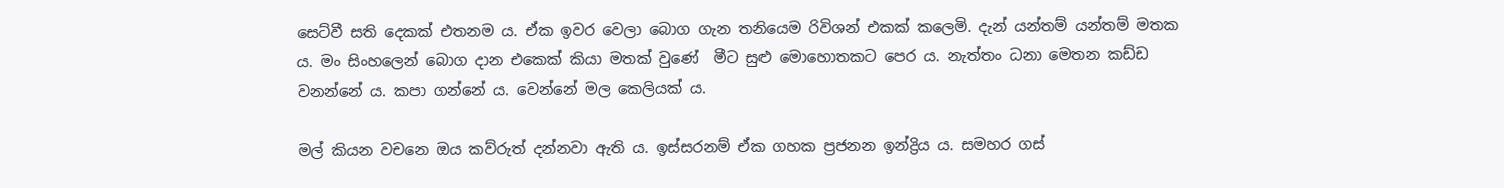සෙට්වී සති දෙකක් එතනම ය. ඒක ඉවර වෙලා බොග ගැන තනියෙම රිවිශන් එකක් කලෙමි. දැන් යන්තම් යන්තම් මතක ය. මං සිංහලෙන් බොග දාන එකෙක් කියා මතක් වුණේ  මීට සුළු මොහොතකට පෙර ය. නැත්තං ධනා මෙතන කඩ්ඩ වනන්නේ ය. කපා ගන්නේ ය. වෙන්නේ මල කෙලියක් ය.

මල් කියන වචනෙ ඔය කව්රුත් දන්නවා ඇති ය. ඉස්සරනම් ඒක ගහක ප්‍රජනන ඉන්ද්‍රිය ය. සමහර ගස්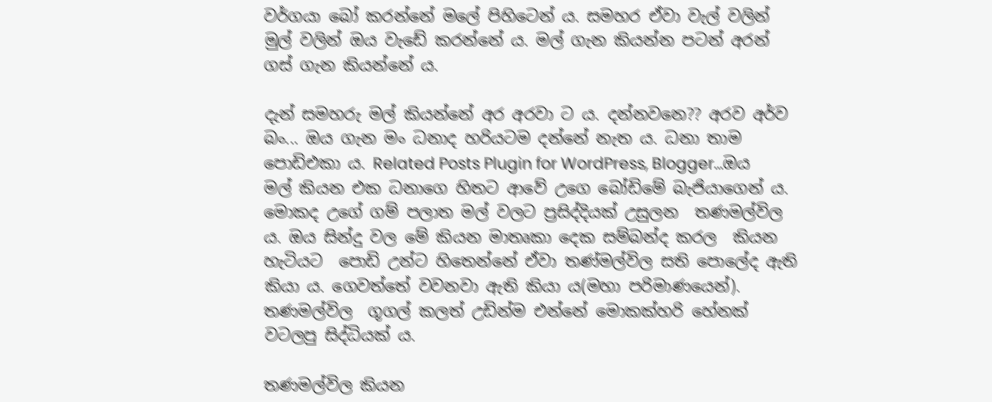වර්ගයා බෝ කරන්නේ මලේ පිහිටෙන් ය. සමහර ඒවා වැල් වලින් මුල් වලින් ඔය වැඩේ කරන්නේ ය. මල් ගැන කියන්න පටන් අරන් ගස් ගැන කියන්නේ ය.

දැන් සමහරු මල් කියන්නේ අර අරවා ට ය. දන්නවනෙ?? අරව අර්ව බං... ඔය ගැන මං ධනාද හරියටම දන්නේ නැත ය. ධනා තාම පොඩිඑකා ය. Related Posts Plugin for WordPress, Blogger...ඔය මල් කියන එක ධනාගෙ හිතට ආවේ උගෙ බෝඩිමේ බැජියාගෙන් ය. මොකද උගේ ගම් පලාත මල් වලට ප්‍රසිද්දියක් උසුලන  තණමල්විල ය. ඔය සින්දු වල මේ කියන මාතෘකා දෙක සම්බන්ද කරල  කියන හැටියට  පොඩි උන්ට හිතෙන්නේ ඒවා තණ්මල්විල සති පොලේද ඇති කියා ය. ගෙවත්තේ වවනවා ඇති කියා ය(මහා පරිමාණයෙන්). තණමල්විල  ගූගල් කලත් උඩින්ම එන්නේ මොකක්හරි හේනක් වටලපු සිද්ධියක් ය.

තණමල්විල කියන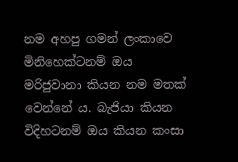නම අහපු ගමන් ලංකාවෙ මිනිහෙක්ටනම් ඔය මරිජුවානා කියන නම මතක් වෙන්නේ ය. බැජියා කියන විදිහටනම් ඔය කියන කංසා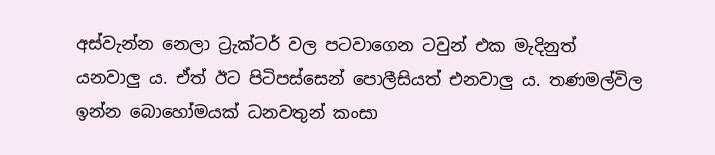අස්වැන්න නෙලා ට්‍රැක්ටර් වල පටවාගෙන ටවුන් එක මැදිනුත් යනවාලු ය. ඒත් ඊට පිටිපස්සෙන් පොලීසියත් එනවාලු ය. තණමල්විල ඉන්න බොහෝමයක් ධනවතුන් කංසා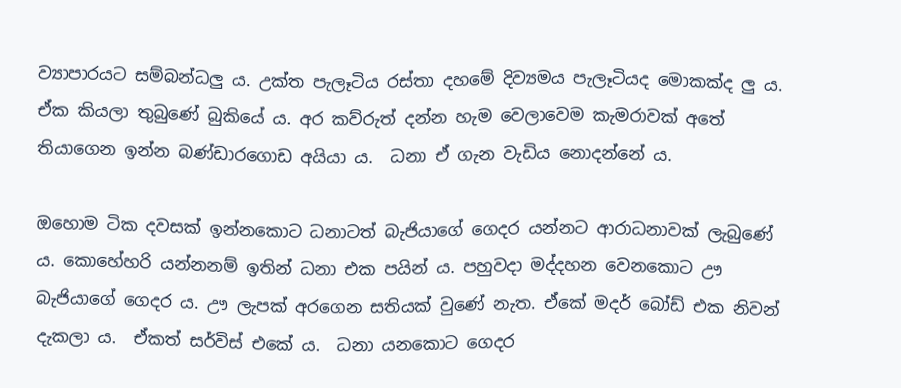ව්‍යාපාරයට සම්බන්ධලු ය. උක්ත පැලෑටිය රස්තා දහමේ දිව්‍යමය පැලෑටියද මොකක්ද ලු ය. ඒක කියලා තුබුණේ බුකියේ ය. අර කව්රුත් දන්න හැම වෙලාවෙම කැමරාවක් අතේ තියාගෙන ඉන්න බණ්ඩාරගොඩ අයියා ය.  ධනා ඒ ගැන වැඩිය නොදන්නේ ය.

ඔහොම ටික දවසක් ඉන්නකොට ධනාටත් බැජියාගේ ගෙදර යන්නට ආරාධනාවක් ලැබුණේ ය. කොහේහරි යන්නනම් ඉතින් ධනා එක පයින් ය. පහුවදා මද්දහන වෙනකොට ඌ බැජියාගේ ගෙදර ය. ඌ ලැපක් අරගෙන සතියක් වුණේ නැත. ඒකේ මදර් බෝඩ් එක නිවන් දැකලා ය.  ඒකත් සර්විස් එකේ ය.  ධනා යනකොට ගෙදර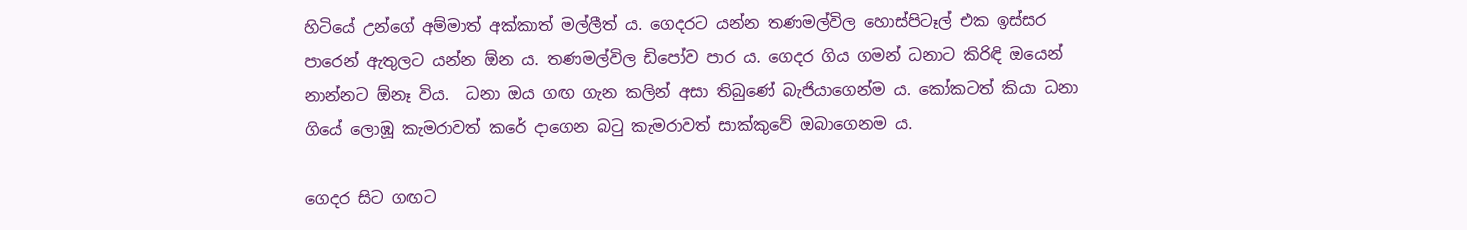හිටියේ උන්ගේ අම්මාත් අක්කාත් මල්ලීත් ය. ගෙදරට යන්න තණමල්විල හොස්පිටෑල් එක ඉස්සර පාරෙන් ඇතුලට යන්න ඕන ය. තණමල්විල ඩිපෝව පාර ය. ගෙදර ගිය ගමන් ධනාට කිරිඳි ඔයෙන් නාන්නට ඕනෑ විය.  ධනා ඔය ගඟ ගැන කලින් අසා තිබුණේ බැජියාගෙන්ම ය. කෝකටත් කියා ධනා ගියේ ලොඹූ කැමරාවත් කරේ දාගෙන බටු කැමරාවත් සාක්කුවේ ඔබාගෙනම ය.

ගෙදර සිට ගඟට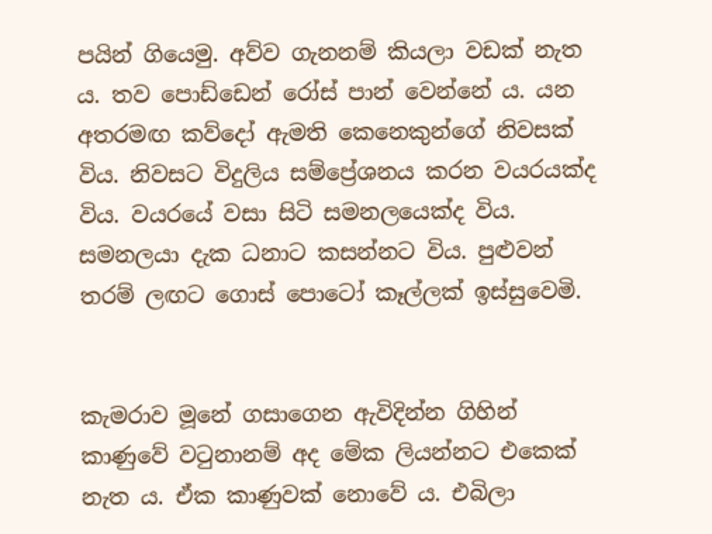පයින් ගියෙමු. අව්ව ගැනනම් කියලා වඩක් නැත ය. තව පොඩ්ඩෙන් රෝස් පාන් වෙන්නේ ය. යන අතරමඟ කව්දෝ ඇමති කෙනෙකුන්ගේ නිවසක් විය. නිවසට විදුලිය සම්ප්‍රේශනය කරන වයරයක්ද විය. වයරයේ වසා සිටි සමනලයෙක්ද විය. සමනලයා දැක ධනාට කසන්නට විය. පුළුවන් තරම් ලඟට ගොස් පොටෝ කෑල්ලක් ඉස්සුවෙමි.


කැමරාව මූනේ ගසාගෙන ඇවිදින්න ගිහින් කාණුවේ වටුනානම් අද මේක ලියන්නට එකෙක් නැත ය. ඒක කාණුවක් නොවේ ය. එබිලා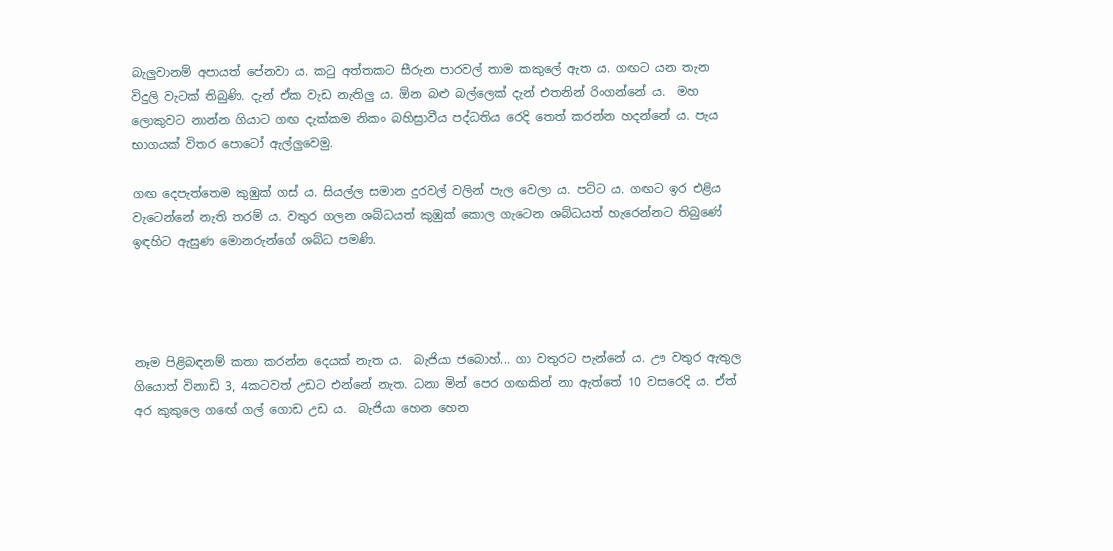බැලුවානම් අපායත් පේනවා ය. කටු අත්තකට සීරුන පාරවල් තාම කකුලේ ඇත ය. ගඟට යන තැන විදුලි වැටක් තිබුණි. දැන් ඒක වැඩ නැතිලු ය. ඕන බළු බල්ලෙක් දැන් එතනින් රිංගන්නේ ය.  මහ ලොකුවට නාන්න ගියාට ගඟ දැක්කම නිකං බහිස්‍රාවීය පද්ධතිය රෙදි තෙත් කරන්න හදන්නේ ය. පැය භාගයක් විතර පොටෝ ඇල්ලුවෙමු.

ගඟ දෙපැත්තෙම කුඹුක් ගස් ය. සියල්ල සමාන දුරවල් වලින් පැල වෙලා ය. පට්ට ය. ගඟට ඉර එළිය වැටෙන්නේ නැති තරම් ය. වතුර ගලන ශබ්ධයත් කුඹුක් කොල ගැටෙන ශබ්ධයත් හැරෙන්නට තිබුණේ ඉඳහිට ඇසුණ මොනරුන්ගේ ශබ්ධ පමණි.




නෑම පිළිබඳනම් කතා කරන්න දෙයක් නැත ය.  බැජියා ජබොහ්... ගා වතුරට පැන්නේ ය. ඌ වතුර ඇතුල ගියොත් විනාඩි 3, 4කටවත් උඩට එන්නේ නැත. ධනා මින් පෙර ගඟකින් නා ඇත්තේ 10 වසරෙදි ය. ඒත් අර කුකුලෙ ගඟේ ගල් ගොඩ උඩ ය.  බැජියා හෙන හෙන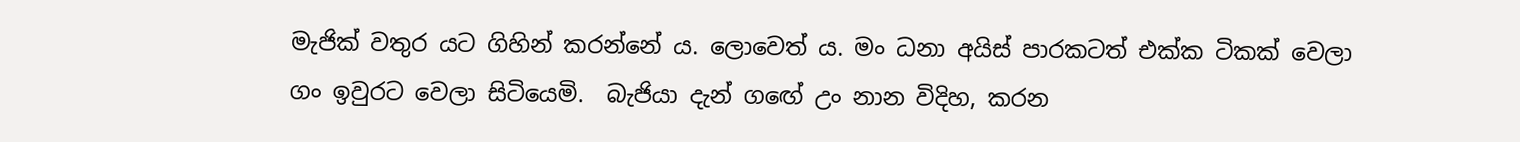මැජික් වතුර යට ගිහින් කරන්නේ ය. ලොවෙත් ය. මං ධනා අයිස් පාරකටත් එක්ක ටිකක් වෙලා ගං ඉවුරට වෙලා සිටියෙමි.  බැජියා දැන් ගඟේ උං නාන විදිහ, කරන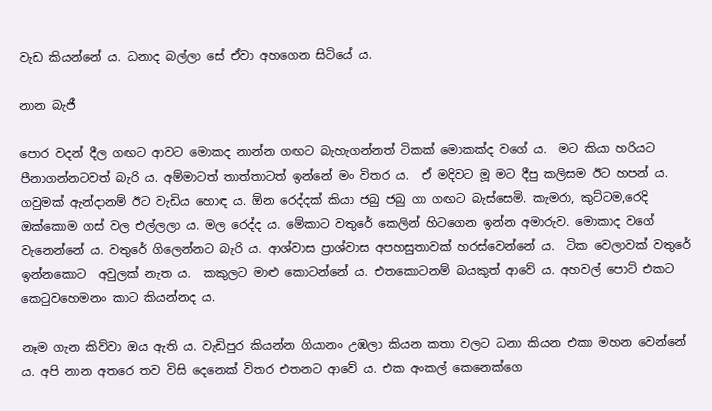වැඩ කියන්නේ ය. ධනාද බල්ලා සේ ඒවා අහගෙන සිටියේ ය.

නාන බැජී

පොර වදන් දීල ගඟට ආවට මොකද නාන්න ගඟට බැහැගන්නත් ටිකක් මොකක්ද වගේ ය.  මට කියා හරියට පීනාගන්නටවත් බැරි ය. අම්මාටත් තාත්තාටත් ඉන්නේ මං විතර ය.  ඒ මදිවට මූ මට දීපු කලිසම ඊට හපන් ය. ගවුමක් ඇන්දානම් ඊට වැඩිය හොඳ ය. ඕන රෙද්දක් කියා ජබු ජබු ගා ගඟට බැස්සෙමි. කැමරා, කුට්ටම,රෙදි ඔක්කොම ගස් වල එල්ලලා ය. මල රෙද්ද ය. මේකාට වතුරේ කෙලින් හිටගෙන ඉන්න අමාරුව. මොකාද වගේ වැනෙන්නේ ය. වතුරේ ගිලෙන්නට බැරි ය. ආශ්වාස ප්‍රාශ්වාස අපහසුතාවක් හරස්වෙන්නේ ය.  ටික වෙලාවක් වතුරේ ඉන්නකොට  අවුලක් නැත ය.  කකුලට මාළු කොටන්නේ ය. එතකොටනම් බයකුත් ආවේ ය. අහවල් පොට් එකට කෙටුවහෙමනං කාට කියන්නද ය.

නෑම ගැන කිව්වා ඔය ඇති ය. වැඩිපුර කියන්න ගියානං උඹලා කියන කතා වලට ධනා කියන එකා මහන වෙන්නේ ය. අපි නාන අතරෙ තව විසි දෙනෙක් විතර එතනට ආවේ ය. එක අංකල් කෙනෙක්ගෙ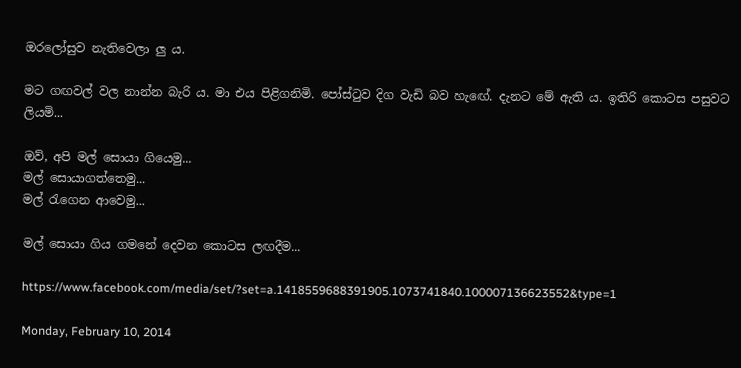ඔරලෝසුව නැතිවෙලා ලු ය.

මට ගඟවල් වල නාන්න බැරි ය. මා එය පිළිගනිමි. පෝස්ටුව දිග වැඩි බව හැඟේ. දැනට මේ ඇති ය. ඉතිරි කොටස පසුවට ලියමි...

ඔව්, අපි මල් සොයා ගියෙමු...
මල් සොයාගත්තෙමු...
මල් රැගෙන ආවෙමු...

මල් සොයා ගිය ගමනේ දෙවන කොටස ලඟදීම...

https://www.facebook.com/media/set/?set=a.1418559688391905.1073741840.100007136623552&type=1

Monday, February 10, 2014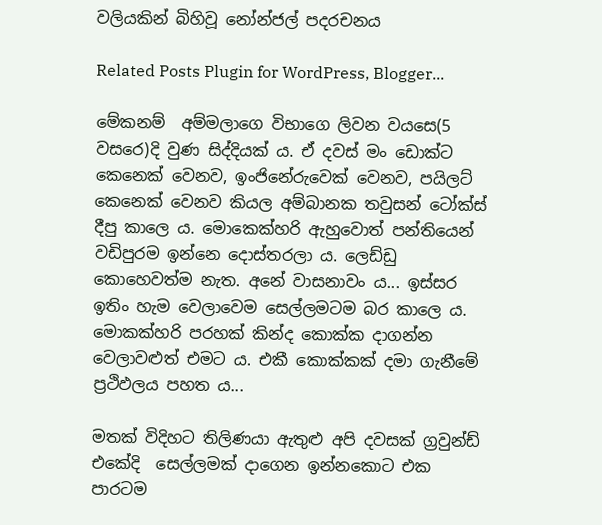වලියකින් බිහිවූ නෝන්ජල් පදරචනය

Related Posts Plugin for WordPress, Blogger...

මේකනම්  අම්මලාගෙ විභාගෙ ලිවන වයසෙ(5 වසරෙ)දි වුණ සිද්දියක් ය. ඒ දවස් මං ඩොක්ට කෙනෙක් වෙනව, ඉංජිනේරුවෙක් වෙනව, පයිලට් කෙනෙක් වෙනව කියල අම්බානක තවුසන් ටෝක්ස් දීපු කාලෙ ය. මොකෙක්හරි ඇහුවොත් පන්තියෙන් වඩිපුරම ඉන්නෙ දොස්තරලා ය. ලෙඩ්ඩු කොහෙවත්ම නැත. අනේ වාසනාවං ය... ඉස්සර ඉතිං හැම වෙලාවෙම සෙල්ලමටම බර කාලෙ ය. මොකක්හරි පරහක් කින්ද කොක්ක දාගන්න වෙලාවළුත් එමට ය. එකී කොක්කක් දමා ගැනීමේ ප්‍රථිඵලය පහත ය...

මතක් විදිහට තිලිණයා ඇතුළු අපි දවසක් ග්‍රවුන්ඩ් එකේදි  සෙල්ලමක් දාගෙන ඉන්නකොට එක පාරටම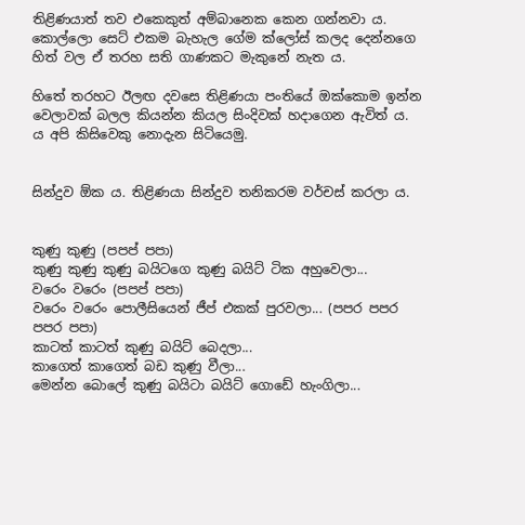තිළිණයාත් තව එකෙකුත් අම්බානෙක කෙන ගන්නවා ය. කොල්ලො සෙට් එකම බැහැල ගේම ක්ලෝස් කලද දෙන්නගෙ හිත් වල ඒ තරහ සති ගාණකට මැකුනේ නැත ය.

හිතේ තරහට ඊලඟ දවසෙ තිළිණයා පංතියේ ඔක්කොම ඉන්න වෙලාවක් බලල කියන්න කියල සිංදිවක් හදාගෙන ඇවිත් ය. ය අපි කිසිවෙකු නොදැන සිටියෙමු.


සින්දුව ඕක ය. තිළිණයා සින්දුව තනිකරම වර්චස් කරලා ය.


කුණු කුණු (පපප් පපා)
කුණු කුණු කුණු බයිටගෙ කුණු බයිට් ටික අහුවෙලා...
වරෙං වරෙං (පපප් පපා)
වරෙං වරෙං පොලීසියෙන් ජීප් එකක් පුරවලා... (පපර පපර පපර පපා)
කාටත් කාටත් කුණු බයිට් බෙදලා...
කාගෙත් කාගෙත් බඩ කුණු වීලා...
මෙන්න බොලේ කුණු බයිටා බයිට් ගොඩේ හැංගිලා...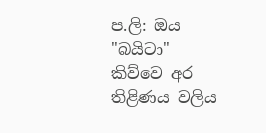ප.ලි: ඔය "බයිටා" කිව්වෙ අර තිළිණය වලිය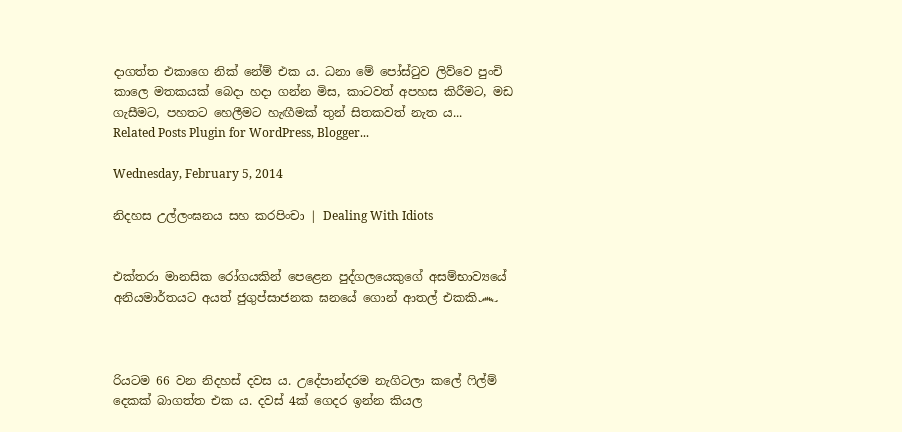දාගත්ත එකාගෙ නික් නේම් එක ය. ධනා මේ පෝස්ටුව ලිව්වෙ පුංචි කාලෙ මතකයක් බෙදා හදා ගන්න මිස, කාටවත් අපහස කිරීමට, මඩ ගැසීමට, පහතට හෙලීමට හැඟීමක් තුන් සිතකවත් නැත ය...
Related Posts Plugin for WordPress, Blogger...

Wednesday, February 5, 2014

නිදහස උල්ලංඝනය සහ කරපිංචා | Dealing With Idiots


එක්තරා මානසික රෝගයකින් පෙළෙන පුද්ගලයෙකුගේ අසම්භාව්‍යයේ අනියමාර්තයට අයත් ජුගුප්සාජනක ඝනයේ ගොන් ආතල් එකකි෴



රියටම 66 වන නිදහස් දවස ය. උදේපාන්දරම නැගිටලා කලේ ෆිල්ම් දෙකක් බාගත්ත එක ය. දවස් 4ක් ගෙදර ඉන්න කියල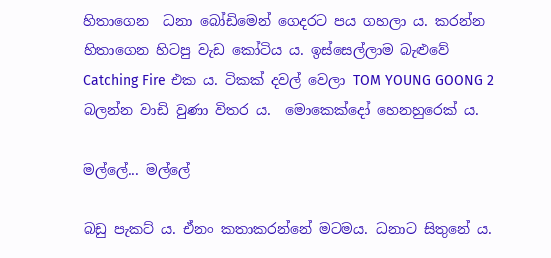හිතාගෙන  ධනා බෝඩිමෙන් ගෙදරට පය ගහලා ය. කරන්න හිතාගෙන හිටපු වැඩ කෝටිය ය. ඉස්සෙල්ලාම බැළුවේ Catching Fire එක ය. ටිකක් දවල් වෙලා TOM YOUNG GOONG 2 බලන්න වාඩි වුණා විතර ය.  මොකෙක්දෝ හෙනහුරෙක් ය.

මල්ලේ... මල්ලේ

බඩු පැකට් ය. ඒනං කතාකරන්නේ මටමය. ධනාට සිතුනේ ය.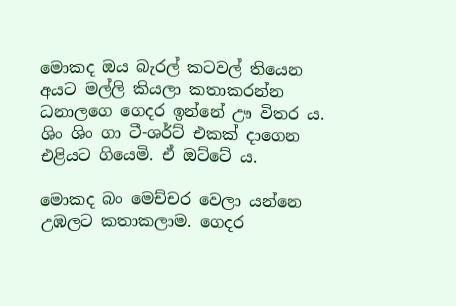මොකද ඔය බැරල් කටවල් තියෙන අයට මල්ලි කියලා කතාකරන්න ධනාලගෙ ගෙදර ඉන්නේ ඌ විතර ය. ශිං ශිං ගා ටී-ශර්ට් එකක් දාගෙන එළියට ගියෙමි. ඒ ඔට්ටේ ය.

මොකද බං මෙච්චර වෙලා යන්නෙ උඹලට කතාකලාම. ගෙදර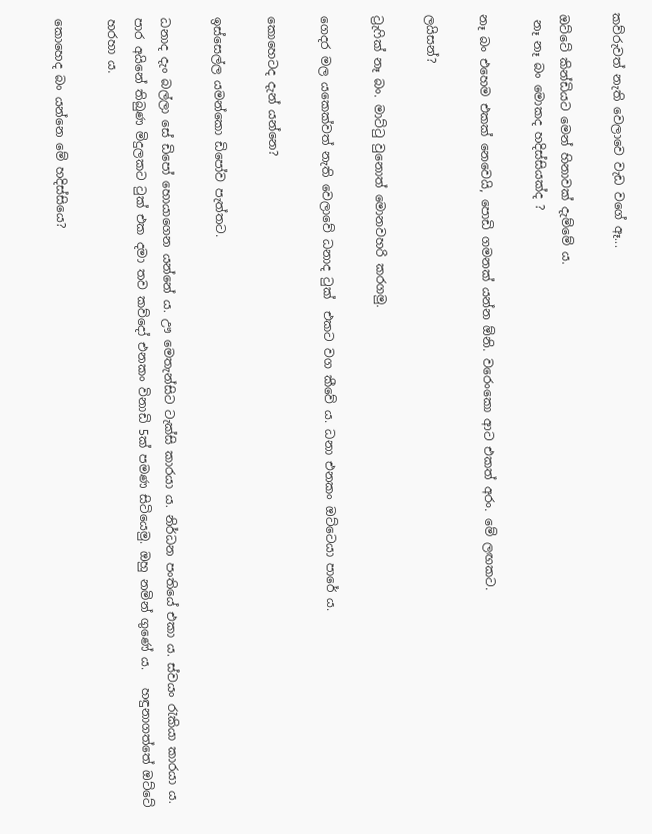කව්රුවත් නැති වෙලාවෙ වැඩ වගේ ඈ...

ඔට්ටේ කින්ඩියට මෙන් හිනාවක් දැම්මේ ය.
 නෑ නෑ බං මොකද හදිස්සියක්ද ?

නෑ බං එහෙම එකක් නෙවෙයි, පොඩි ගමනක් යන්න ඕනි. වරෙංකො ආට එකත් අරං. මේ ලඟකට.

ලයිසන්?

ට්‍රැෆික් නෑ බං. මාට්ටු වුනොත් මොනවහරි කරගමු.

ගෙදර මල යකෙක්වත් නැති වෙලාවේ ධනාද ටුක්  එකට වග කීවේ ය. ධනා එනකං ඔට්ටෙයා පාරේ ය.

කොහෙටද දැන් යන්නෙ?

ඉස්සෙල්ල යමන්කො ඩිපෝව පැත්තට.

ධනාද දැං බල්ලා සේ ඩිපෝ හොයාගෙන යන්නේ ය. ඌ මෙතැන්සිට ටැක්සි කාරයා ය. නිර්ධන පංතියේ එකා ය. ස්වයං රැකියා කාරයා ය.  පාර අයිනේ තිබුණ මිදුලකට ටුක් එක දමා තව කව්දෝ එනකං විනාඩි 5ක් පමණ සිටියෙමු. ඔහු නමින් ගුණේ ය.   හඳුනාගත්තේ ඔට්ටේ හරහා ය.

කොහෙද බං යන්නෙ මේ හදිස්සියෙ?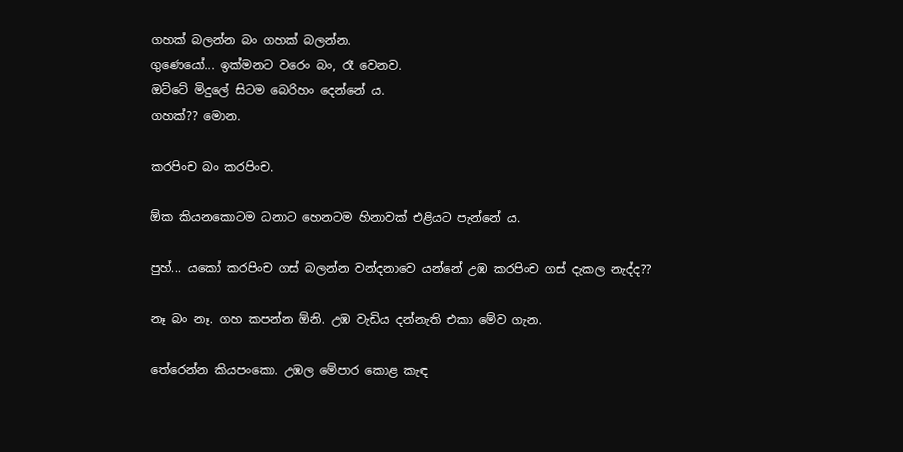ගහක් බලන්න බං ගහක් බලන්න.
ගුණෙයෝ... ඉක්මනට වරෙං බං, රෑ වෙනව.
ඔට්ටේ මිදුලේ සිටම බෙරිහං දෙන්නේ ය.
ගහක්?? මොන.

කරපිංච බං කරපිංච.

ඕක කියනකොටම ධනාට හෙනටම හිනාවක් එළියට පැන්නේ ය.

පුහ්... යකෝ කරපිංච ගස් බලන්න වන්දනාවෙ යන්නේ උඹ කරපිංච ගස් දැකල නැද්ද??

නෑ බං නෑ. ගහ කපන්න ඕනි. උඹ වැඩිය දන්නැති එකා මේව ගැන.

තේරෙන්න කියපංකො. උඹල මේපාර කොළ කැඳ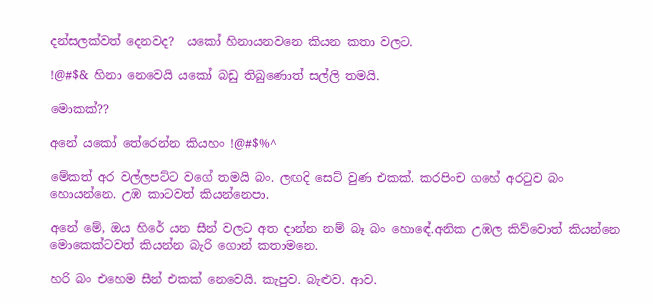දන්සලක්වත් දෙනවද?  යකෝ හිනායනවනෙ කියන කතා වලට.

!@#$& හිනා නෙවෙයි යකෝ බඩු තිබුණොත් සල්ලි තමයි.

මොකක්??

අනේ යකෝ තේරෙන්න කියහං !@#$%^

මේකත් අර වල්ලපට්ට වගේ තමයි බං. ලඟදි සෙට් වුණ එකක්. කරපිංච ගහේ අරටුව බං හොයන්නෙ. උඹ කාටවත් කියන්නෙපා.

අනේ මේ, ඔය හිරේ යන සීන් වලට අත දාන්න නම් බෑ බං හොඳේ.අනික උඹල කිව්වොත් කියන්නෙ මොකෙක්ටවත් කියන්න බැරි ගොන් කතාමනෙ.

හරි බං එහෙම සීන් එකක් නෙවෙයි. කැපුව. බැළුව. ආව.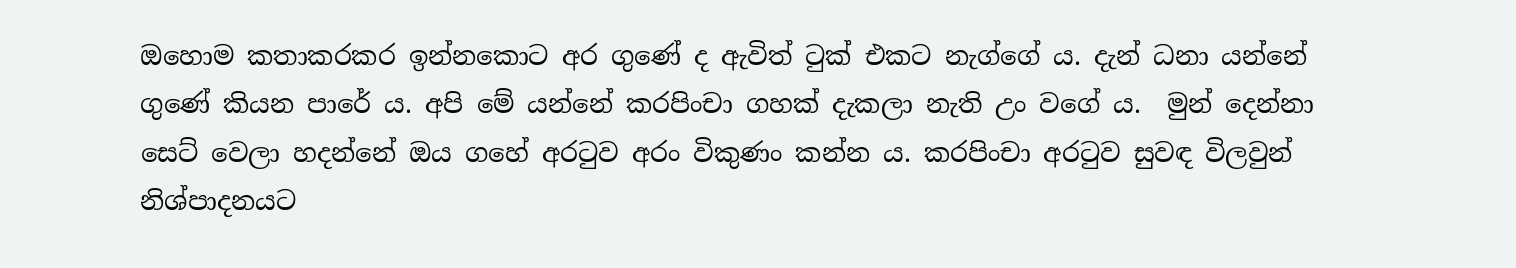ඔහොම කතාකරකර ඉන්නකොට අර ගුණේ ද ඇවිත් ටුක් එකට නැග්ගේ ය. දැන් ධනා යන්නේ ගුණේ කියන පාරේ ය. අපි මේ යන්නේ කරපිංචා ගහක් දැකලා නැති උං වගේ ය.  මුන් දෙන්නා සෙට් වෙලා හදන්නේ ඔය ගහේ අරටුව අරං විකුණං කන්න ය. කරපිංචා අරටුව සුවඳ විලවුන් නිශ්පාදනයට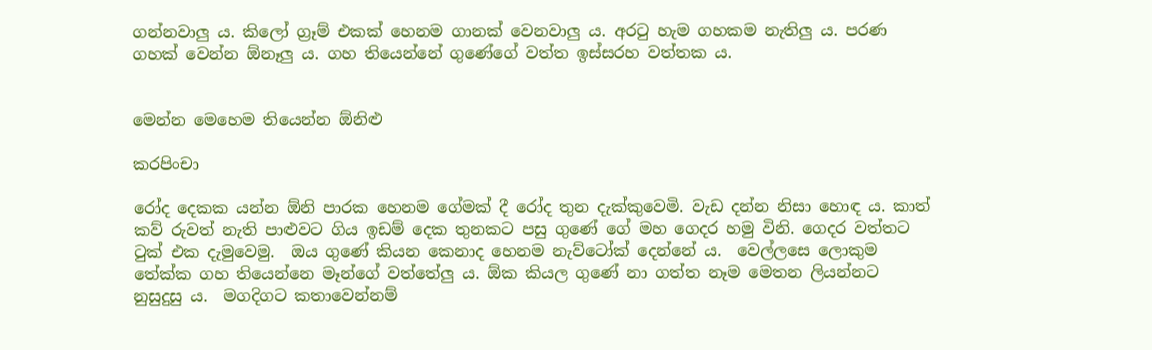ගන්නවාලු ය. කිලෝ ග්‍රෑම් එකක් හෙනම ගානක් වෙනවාලු ය. අරටු හැම ගහකම නැතිලු ය. පරණ ගහක් වෙන්න ඕනෑලු ය. ගහ තියෙන්නේ ගුණේගේ වත්ත ඉස්සරහ වත්තක ය.


මෙන්න මෙහෙම තියෙන්න ඕනිළු

කරපිංචා

රෝද දෙකක යන්න ඕනි පාරක හෙනම ගේමක් දී රෝද තුන දැක්කුවෙමි. වැඩ දන්න නිසා හොඳ ය. කාත් කව් රුවත් නැති පාළුවට ගිය ඉඩම් දෙක තුනකට පසු ගුණේ ගේ මහ ගෙදර හමු විනි. ගෙදර වත්තට ටුක් එක දැමුවෙමු.  ඔය ගුණේ කියන කෙනාද හෙනම නැව්ටෝක් දෙන්නේ ය.  වෙල්ලසෙ ලොකුම තේක්ක ගහ තියෙන්නෙ මෑන්ගේ වත්තේලු ය. ඕක කියල ගුණේ නා ගත්ත නෑම මෙතන ලියන්නට නුසුදුසු ය.  මගදිගට කතාවෙන්නම්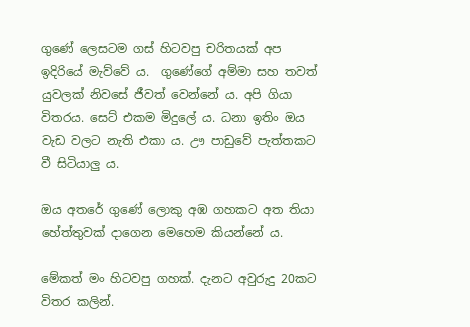ගුණේ ලෙසටම ගස් හිටවපු චරිතයක් අප ඉදිරියේ මැව්වේ ය.  ගුණේගේ අම්මා සහ තවත් යුවලක් නිවසේ ජීවත් වෙන්නේ ය. අපි ගියා විතරය. සෙට් එකම මිදුලේ ය. ධනා ඉතිං ඔය වැඩ වලට නැති එකා ය. ඌ පාඩුවේ පැත්තකට වී සිටියාලු ය.

ඔය අතරේ ගුණේ ලොකු අඹ ගහකට අත තියා හේත්තුවක් දාගෙන මෙහෙම කියන්නේ ය.

මේකත් මං හිටවපු ගහක්. දැනට අවුරුදු 20කට විතර කලින්.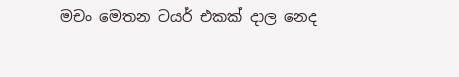මචං මෙතන ටයර් එකක් දාල නෙද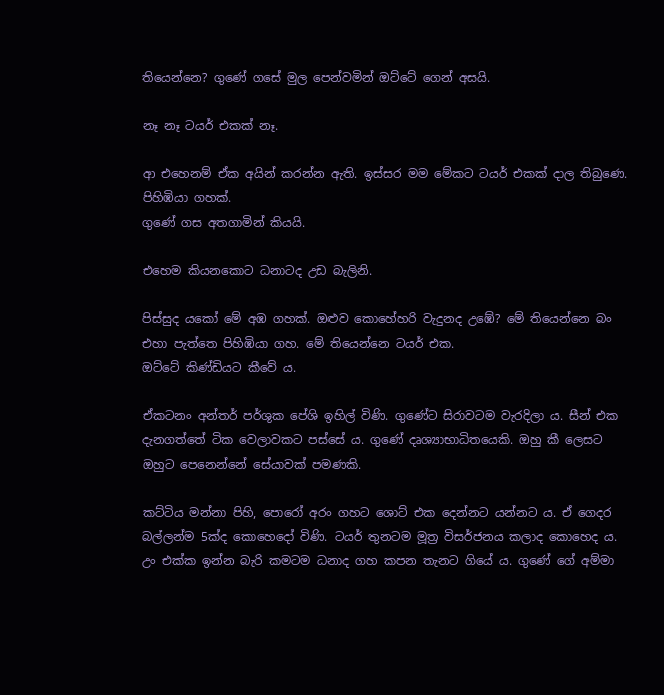තියෙන්නෙ? ගුණේ ගසේ මුල පෙන්වමින් ඔට්ටේ ගෙන් අසයි.

නෑ නෑ ටයර් එකක් නෑ.

ආ එහෙනම් ඒක අයින් කරන්න ඇති. ඉස්සර මම මේකට ටයර් එකක් දාල තිබුණෙ. පිහිඹියා ගහක්.
ගුණේ ගස අතගාමින් කියයි.

එහෙම කියනකොට ධනාටද උඩ බැලිනි.

පිස්සුද යකෝ මේ අඹ ගහක්. ඔළුව කොහේහරි වැදුනද උඹේ? මේ තියෙන්නෙ බං එහා පැත්තෙ පිහිඹියා ගහ. මේ තියෙන්නෙ ටයර් එක.
ඔට්ටේ කිණ්ඩියට කීවේ ය.

ඒකටනං අන්තර් පර්ශුක පේශි ඉහිල් විණි. ගුණේට සිරාවටම වැරදිලා ය. සීන් එක දැනගත්තේ ටික වෙලාවකට පස්සේ ය. ගුණේ දෘශ්‍යාභාධිතයෙකි. ඔහු කී ලෙසට ඔහුට පෙනෙන්නේ සේයාවක් පමණකි.

කට්ටිය මන්නා පිහි, පොරෝ අරං ගහට ශොට් එක දෙන්නට යන්නට ය. ඒ ගෙදර බල්ලන්ම 5ක්ද කොහෙදෝ විණි. ටයර් තුනටම මූත්‍ර විසර්ජනය කලාද කොහෙද ය. උං එක්ක ඉන්න බැරි කමටම ධනාද ගහ කපන තැනට ගියේ ය. ගුණේ ගේ අම්මා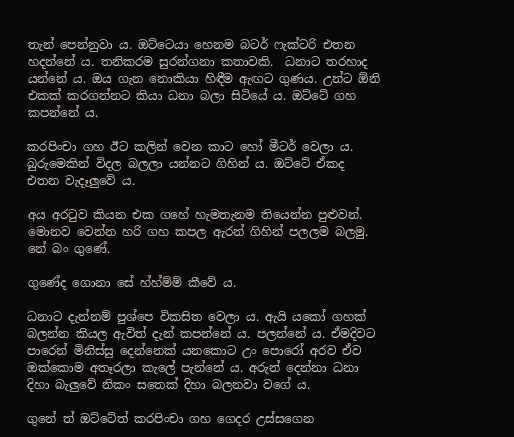තැන් පෙන්නුවා ය. ඔට්ටෙයා හෙනම බටර් ෆැක්ටරි එතන හදන්නේ ය. තනිකරම සුරන්ගනා කතාවකි.  ධනාට තරහාද යන්නේ ය. ඔය ගැන නොකියා හිඳීම ඇඟට ගුණය. උන්ට ඕනි එකක් කරගන්නට කියා ධනා බලා සිටියේ ය. ඔට්ටේ ගහ කපන්නේ ය.

කරපිංචා ගහ ඊට කලින් වෙන කාට හෝ මීටර් වෙලා ය.  බුරුමෙකින් විදල බලලා යන්නට ගිහින් ය. ඔට්ටේ ඒකද එතන වැදෑලුවේ ය.

අය අරටුව කියන එක ගහේ හැමතැනම තියෙන්න පුළුවන්. මොනව වෙන්න හරි ගහ කපල ඇරන් ගිහින් පලලම බලමු. නේ බං ගුණේ.

ගුණේද ගොනා සේ හ්හ්ම්ම් කීවේ ය.

ධනාට දැන්නම් පුශ්පෙ විකසිත වෙලා ය. ඇයි යකෝ ගහක් බලන්න කියල ඇවිත් දැන් කපන්නේ ය. පලන්නේ ය. ඒමදිවට පාරෙන් මිනිස්සු දෙන්නෙක් යනකොට උං පොරෝ අරව ඒව ඔක්කොම අතෑරලා කැලේ පැන්නේ ය. අරුන් දෙන්නා ධනා දිහා බැලුවේ නිකං සතෙක් දිහා බලනවා වගේ ය.

ගුනේ ත් ඔට්ටේත් කරපිංචා ගහ ගෙදර උස්සගෙන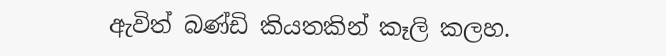ඇවිත් බණ්ඩි කියතකින් කෑලි කලහ.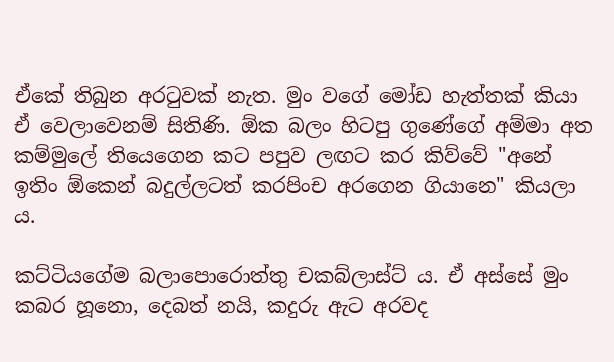ඒකේ තිබුන අරටුවක් නැත. මුං වගේ මෝඩ හැත්තක් කියා ඒ වෙලාවෙනම් සිතිණි. ඕක බලං හිටපු ගුණේගේ අම්මා අත කම්මුලේ තියෙගෙන කට පපුව ලඟට කර කිව්වේ "අනේ ඉතිං ඕකෙන් බදුල්ලටත් කරපිංච අරගෙන ගියානෙ" කියලා ය.

කට්ටියගේම බලාපොරොත්තු චකබ්ලාස්ට් ය. ඒ අස්සේ මුං කබර හූනො, දෙබත් නයි, කදුරු ඇට අරවද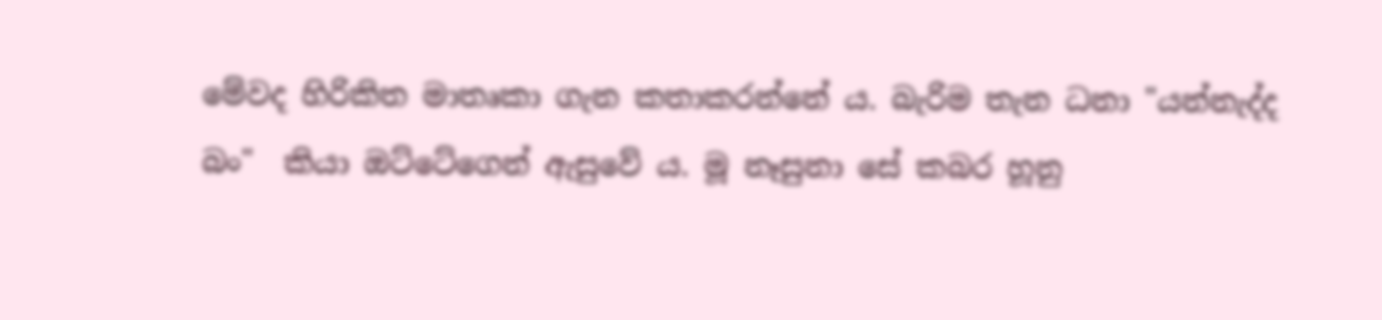මේවද හිරිකිත මාතෘකා ගැන කතාකරන්නේ ය. බැරිම තැන ධනා "යන්නැද්ද බං"  කියා ඔට්ටේගෙන් ඇසුවේ ය. මූ නෑසුනා සේ කබර හූනු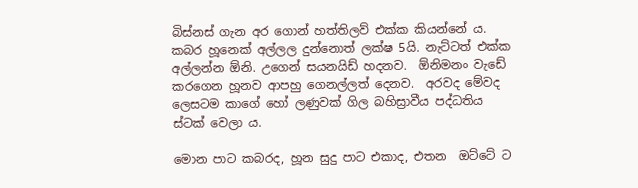බිස්නස් ගැන අර ගොන් හත්තිලව් එක්ක කියන්නේ ය. කබර හූනෙක් අල්ලල දුන්නොත් ලක්ෂ 5යි. නැට්ටත් එක්ක අල්ලන්න ඕනි. උගෙන් සයනයිඩ් හදනව.  ඕනිමනං වැඩේ කරගෙන හූනව ආපහු ගෙනල්ලත් දෙනව.  අරවද මේවද ලෙසටම කාගේ හෝ ලණුවක් ගිල බහිස්‍රාවීය පද්ධතිය ස්ටක් වෙලා ය.

මොන පාට කබරද, හූන සුදු පාට එකාද, එතන  ඔට්ටේ ට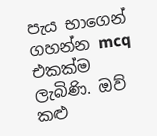පැය භාගෙන් ගහන්න mcq එකක්ම ලැබිණි. ඔව් කළු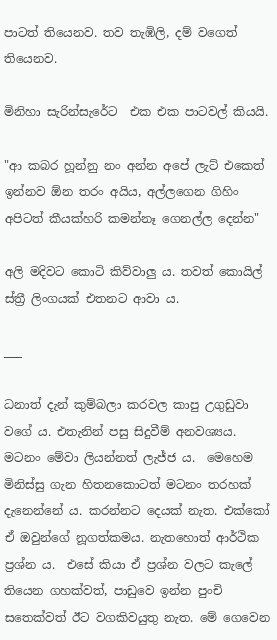පාටත් තියෙනව. තව තැඹිලි, දම් වගෙත් තියෙනව.

මිනිහා සැරින්සැරේට  එක එක පාටවල් කියයි.

"ආ කබර හූන්නු නං අන්න අපේ ලැට් එකෙත් ඉන්නව ඕන තරං අයිය, අල්ලගෙන ගිහිං අපිටත් කීයක්හරි කමන්නෑ ගෙනල්ල දෙන්න"

අලි මදිවට කොටි කිව්වාලු ය. තවත් කොයිල් ස්ත්‍රී ලිංගයක් එතනට ආවා ය.

___

ධනාත් දැන් කුම්බලා කරවල කාපු උගුඩුවා වගේ ය. එතැනින් පසු සිදුවීම් අනවශ්‍යය. මටනං මේවා ලියන්නත් ලැජ්ජ ය.  මෙහෙම මිනිස්සු ගැන හිතනකොටත් මටනං තරහක් දැනෙන්නේ ය. කරන්නට දෙයක් නැත. එක්කෝ ඒ ඔවුන්ගේ නූගත්කමය. නැතහොත් ආර්ථික ප්‍රශ්න ය.  එසේ කියා ඒ ප්‍රශ්න වලට කැලේ තියෙන ගහක්වත්, පාඩුවෙ ඉන්න පුංචි සතෙක්වත් ඊට වගකිවයුතු නැත. මේ ගෙවෙන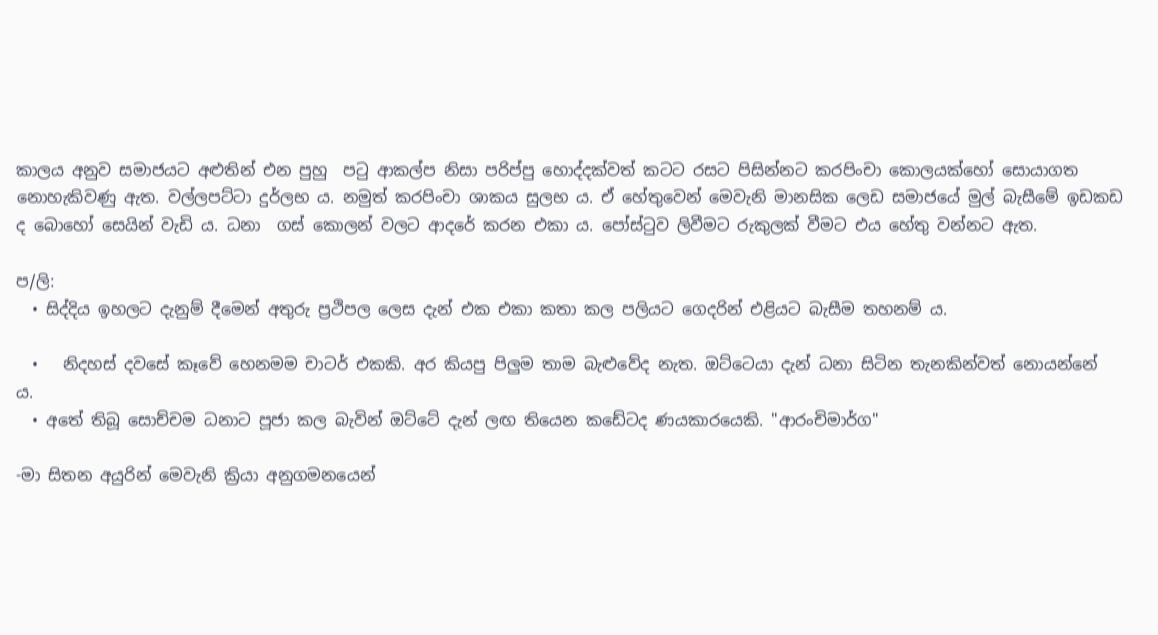කාලය අනුව සමාජයට අළුතින් එන පුහු  පටු ආකල්ප නිසා පරිප්පු හොද්දක්වත් කටට රසට පිසින්නට කරපිංචා කොලයක්හෝ සොයාගත නොහැකිවණු ඇත. වල්ලපට්ටා දුර්ලභ ය. නමුත් කරපිංචා ශාකය සුලභ ය. ඒ හේතුවෙන් මෙවැනි මානසික ලෙඩ සමාජයේ මුල් බැසීමේ ඉඩකඩ ද බොහෝ සෙයින් වැඩි ය. ධනා  ගස් කොලන් වලට ආදරේ කරන එකා ය. පෝස්ටුව ලිවීමට රුකුලක් වීමට එය හේතු වන්නට ඇත.

ප/ලි:
  • සිද්දිය ඉහලට දැනුම් දීමෙන් අතුරු ප්‍රථිපල ලෙස දැන් එක එකා කතා කල පලියට ගෙදරින් එළියට බැසීම තහනම් ය.

  •   නිදහස් දවසේ කෑවේ හෙනමම චාටර් එකකි. අර කියපු පිලුම තාම බැළුවේද නැත. ඔට්ටෙයා දැන් ධනා සිටින තැනකින්වත් නොයන්නේ ය.
  • අතේ තිබූ සොච්චම ධනාට පූජා කල බැවින් ඔට්ටේ දැන් ලඟ තියෙන කඩේටද ණයකාරයෙකි. "ආරංචිමාර්ග"

-මා සිතන අයුරින් මෙවැනි ක්‍රියා අනුගමනයෙන්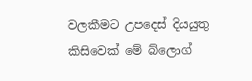වලකීමට උපදෙස් දියයුතු කිසිවෙක් මේ බ්ලොග්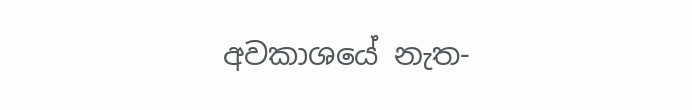අවකාශයේ නැත-